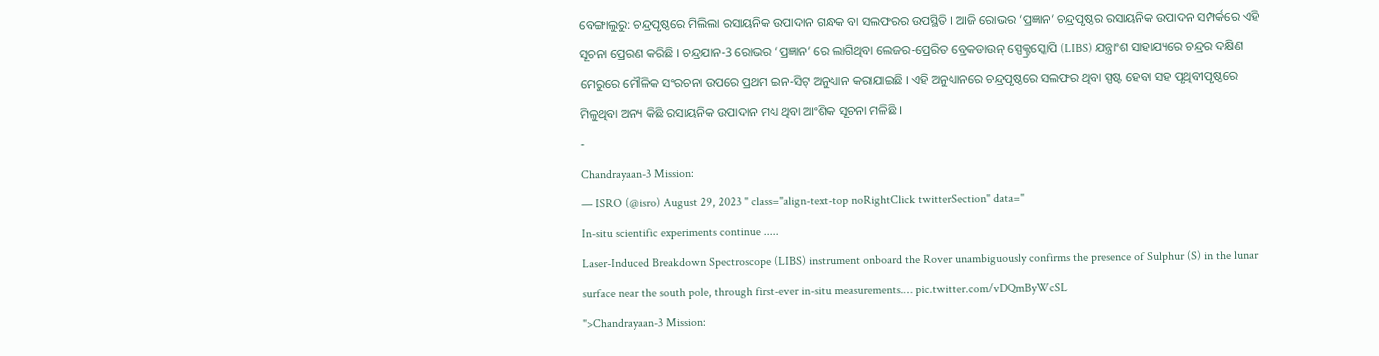ବେଙ୍ଗାଲୁରୁ: ଚନ୍ଦ୍ରପୃଷ୍ଠରେ ମିଲିଲା ରସାୟନିକ ଉପାଦାନ ଗନ୍ଧକ ବା ସଲଫରର ଉପସ୍ଥିତି । ଆଜି ରୋଭର ‘ପ୍ରଜ୍ଞାନ’ ଚନ୍ଦ୍ରପୃଷ୍ଠର ରସାୟନିକ ଉପାଦନ ସମ୍ପର୍କରେ ଏହି ସୂଚନା ପ୍ରେରଣ କରିଛି । ଚନ୍ଦ୍ରଯାନ-3 ରୋଭର ‘ପ୍ରଜ୍ଞାନ’ ରେ ଲାଗିଥିବା ଲେଜର-ପ୍ରେରିତ ବ୍ରେକଡାଉନ୍ ସ୍ପେକ୍ଟ୍ରସ୍କୋପି (LIBS) ଯନ୍ତ୍ରାଂଶ ସାହାଯ୍ୟରେ ଚନ୍ଦ୍ରର ଦକ୍ଷିଣ ମେରୁରେ ମୌଳିକ ସଂରଚନା ଉପରେ ପ୍ରଥମ ଇନ-ସିଟ୍ ଅନୁଧ୍ୟାନ କରାଯାଇଛି । ଏହି ଅନୁଧ୍ୟାନରେ ଚନ୍ଦ୍ରପୃଷ୍ଠରେ ସଲଫର ଥିବା ସ୍ପଷ୍ଟ ହେବା ସହ ପୃଥିବୀପୃଷ୍ଠରେ ମିଳୁଥିବା ଅନ୍ୟ କିଛି ରସାୟନିକ ଉପାଦାନ ମଧ୍ୟ ଥିବା ଆଂଶିକ ସୂଚନା ମଳିଛି ।
-
Chandrayaan-3 Mission:
— ISRO (@isro) August 29, 2023 " class="align-text-top noRightClick twitterSection" data="
In-situ scientific experiments continue .....
Laser-Induced Breakdown Spectroscope (LIBS) instrument onboard the Rover unambiguously confirms the presence of Sulphur (S) in the lunar surface near the south pole, through first-ever in-situ measurements.… pic.twitter.com/vDQmByWcSL
">Chandrayaan-3 Mission: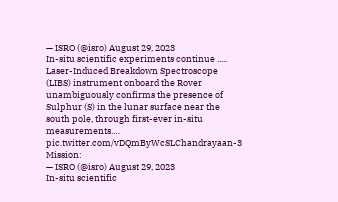— ISRO (@isro) August 29, 2023
In-situ scientific experiments continue .....
Laser-Induced Breakdown Spectroscope (LIBS) instrument onboard the Rover unambiguously confirms the presence of Sulphur (S) in the lunar surface near the south pole, through first-ever in-situ measurements.… pic.twitter.com/vDQmByWcSLChandrayaan-3 Mission:
— ISRO (@isro) August 29, 2023
In-situ scientific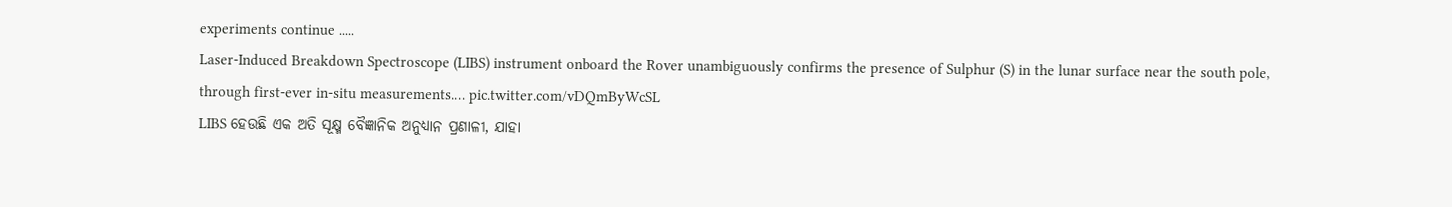experiments continue .....
Laser-Induced Breakdown Spectroscope (LIBS) instrument onboard the Rover unambiguously confirms the presence of Sulphur (S) in the lunar surface near the south pole, through first-ever in-situ measurements.… pic.twitter.com/vDQmByWcSL
LIBS ହେଉଛି ଏକ ଅତି ସୂକ୍ଷ୍ମ ବୈଜ୍ଞାନିକ ଅନୁଧ୍ୟାନ ପ୍ରଣାଳୀ, ଯାହା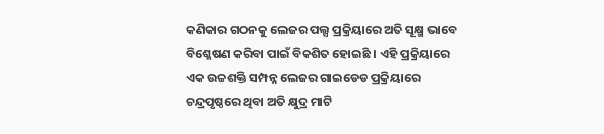କଣିକାର ଗଠନକୁ ଲେଜର ପଲ୍ସ ପ୍ରକ୍ରିୟାରେ ଅତି ସୂକ୍ଷ୍ମ ଭାବେ ବିଶ୍ଳେଷଣ କରିବା ପାଇଁ ବିକଶିତ ହୋଇଛି । ଏହି ପ୍ରକ୍ରିୟାରେ ଏକ ଉଚ୍ଚଶକ୍ତି ସମ୍ପନ୍ନ ଲେଜର ଗାଇଡେଡ ପ୍ରକ୍ରିୟାରେ ଚନ୍ଦ୍ରପୃଷ୍ଠରେ ଥିବା ଅତି କ୍ଷୁଦ୍ର ମାଟି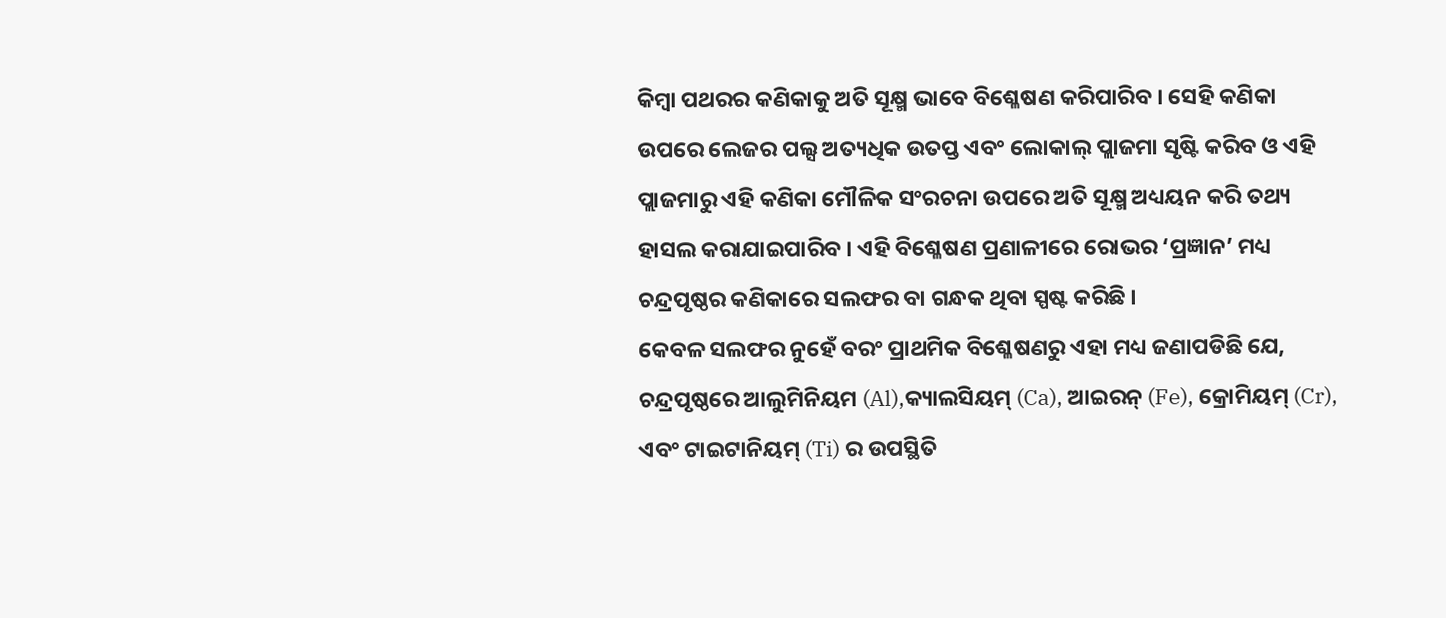କିମ୍ବା ପଥରର କଣିକାକୁ ଅତି ସୂକ୍ଷ୍ମ ଭାବେ ବିଶ୍ଳେଷଣ କରିପାରିବ । ସେହି କଣିକା ଉପରେ ଲେଜର ପଲ୍ସ ଅତ୍ୟଧିକ ଉତପ୍ତ ଏବଂ ଲୋକାଲ୍ ପ୍ଲାଜମା ସୃଷ୍ଟି କରିବ ଓ ଏହି ପ୍ଲାଜମାରୁ ଏହି କଣିକା ମୌଳିକ ସଂରଚନା ଉପରେ ଅତି ସୂକ୍ଷ୍ମ ଅଧ୍ୟୟନ କରି ତଥ୍ୟ ହାସଲ କରାଯାଇପାରିବ । ଏହି ବିଶ୍ଳେଷଣ ପ୍ରଣାଳୀରେ ରୋଭର ‘ପ୍ରଜ୍ଞାନ’ ମଧ୍ୟ ଚନ୍ଦ୍ରପୃଷ୍ଠର କଣିକାରେ ସଲଫର ବା ଗନ୍ଧକ ଥିବା ସ୍ପଷ୍ଟ କରିଛି ।
କେବଳ ସଲଫର ନୁହେଁ ବରଂ ପ୍ରାଥମିକ ବିଶ୍ଳେଷଣରୁ ଏହା ମଧ୍ୟ ଜଣାପଡିଛି ଯେ, ଚନ୍ଦ୍ରପୃଷ୍ଠରେ ଆଲୁମିନିୟମ (Al),କ୍ୟାଲସିୟମ୍ (Ca), ଆଇରନ୍ (Fe), କ୍ରୋମିୟମ୍ (Cr), ଏବଂ ଟାଇଟାନିୟମ୍ (Ti) ର ଉପସ୍ଥିତି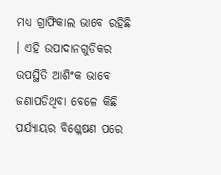ମଧ୍ୟ ଗ୍ରାଫିକାଲ ଭାବେ ରହିଛି । ଏହି ଉପାଦାନଗୁଡିକର ଉପସ୍ଥିତି ଆଶିଂକ ଭାବେ ଜଣାପଡିଥିବା ବେଳେ କିଛି ପର୍ଯ୍ୟାୟର ବିଶ୍ଳେଷଣ ପରେ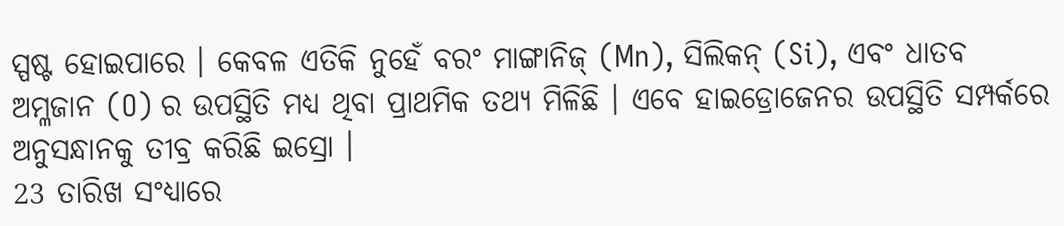ସ୍ପଷ୍ଟ ହୋଇପାରେ । କେବଳ ଏତିକି ନୁହେଁ ବରଂ ମାଙ୍ଗାନିଜ୍ (Mn), ସିଲିକନ୍ (Si), ଏବଂ ଧାତବ ଅମ୍ଳଜାନ (O) ର ଉପସ୍ଥିତି ମଧ୍ୟ ଥିବା ପ୍ରାଥମିକ ତଥ୍ୟ ମିଳିଛି । ଏବେ ହାଇଡ୍ରୋଜେନର ଉପସ୍ଥିତି ସମ୍ପର୍କରେ ଅନୁସନ୍ଧାନକୁ ତୀବ୍ର କରିଛି ଇସ୍ରୋ ।
23 ତାରିଖ ସଂଧ୍ୟାରେ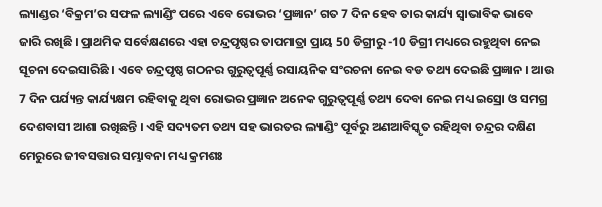ଲ୍ୟାଣ୍ଡର ‘ବିକ୍ରମ’ର ସଫଳ ଲ୍ୟାଣ୍ଡିଂ ପରେ ଏବେ ରୋଭର ‘ପ୍ରଜ୍ଞାନ’ ଗତ 7 ଦିନ ହେବ ତାର କାର୍ଯ୍ୟ ସ୍ବାଭାବିକ ଭାବେ ଜାରି ରଖିଛି । ପ୍ରାଥମିକ ସର୍ବେକ୍ଷଣରେ ଏହା ଚନ୍ଦ୍ରପୃଷ୍ଠର ତାପମାତ୍ରା ପ୍ରାୟ 50 ଡିଗ୍ରୀରୁ -10 ଡିଗ୍ରୀ ମଧ୍ୟରେ ରହୁଥିବା ନେଇ ସୂଚନା ଦେଇସାରିଛି । ଏବେ ଚନ୍ଦ୍ରପୃଷ୍ଠ ଗଠନର ଗୁରୁତ୍ବପୂର୍ଣ୍ଣ ରସାୟନିକ ସଂରଚନା ନେଇ ବଡ ତଥ୍ୟ ଦେଇଛି ପ୍ରଜ୍ଞାନ । ଆଉ 7 ଦିନ ପର୍ଯ୍ୟନ୍ତ କାର୍ଯ୍ୟକ୍ଷମ ରହିବାକୁ ଥିବା ରୋଭର ପ୍ରଜ୍ଞାନ ଅନେକ ଗୁରୁତ୍ବପୂର୍ଣ୍ଣ ତଥ୍ୟ ଦେବା ନେଇ ମଧ୍ୟ ଇସ୍ରୋ ଓ ସମଗ୍ର ଦେଶବାସୀ ଆଶା ରଖିଛନ୍ତି । ଏହି ସଦ୍ୟତମ ତଥ୍ୟ ସହ ଭାରତର ଲ୍ୟାଣ୍ଡିଂ ପୂର୍ବରୁ ଅଣଆବିସ୍କୃତ ରହିଥିବା ଚନ୍ଦ୍ରର ଦକ୍ଷିଣ ମେରୁରେ ଜୀବସତ୍ତାର ସମ୍ଭାବନା ମଧ୍ୟ କ୍ରମଶଃ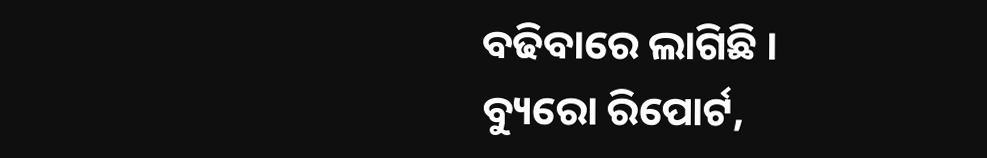ବଢିବାରେ ଲାଗିଛି ।
ବ୍ୟୁରୋ ରିପୋର୍ଟ,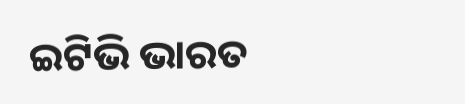ଇଟିଭି ଭାରତ